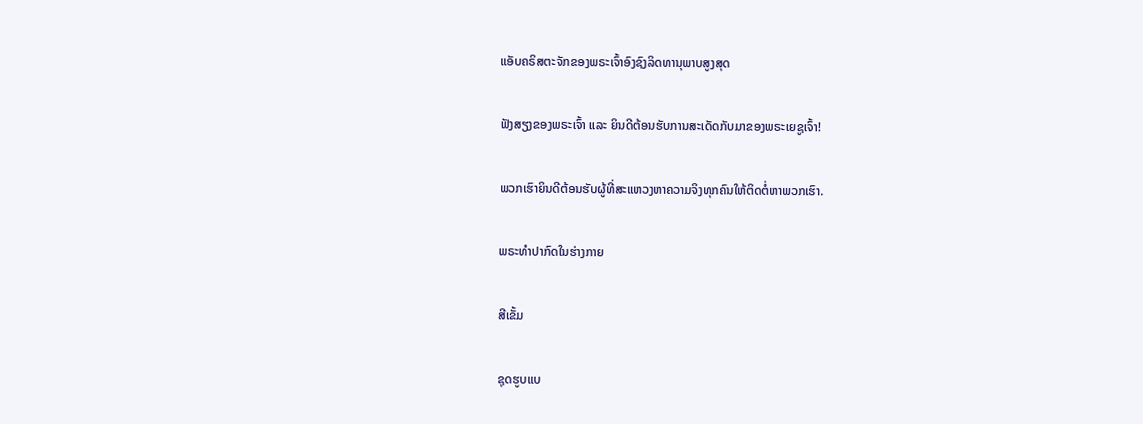ແອັບຄຣິສຕະຈັກຂອງພຣະເຈົ້າອົງຊົງລິດທານຸພາບສູງສຸດ

ຟັງສຽງຂອງພຣະເຈົ້າ ແລະ ຍິນດີຕ້ອນຮັບການສະເດັດກັບມາຂອງພຣະເຍຊູເຈົ້າ!

ພວກເຮົາຍິນດີຕ້ອນຮັບຜູ້ທີ່ສະແຫວງຫາຄວາມຈິງທຸກຄົນໃຫ້ຕິດຕໍ່ຫາພວກເຮົາ.

ພຣະທໍາປາກົດໃນຮ່າງກາຍ

ສີເຂັ້ມ

ຊຸດຮູບແບ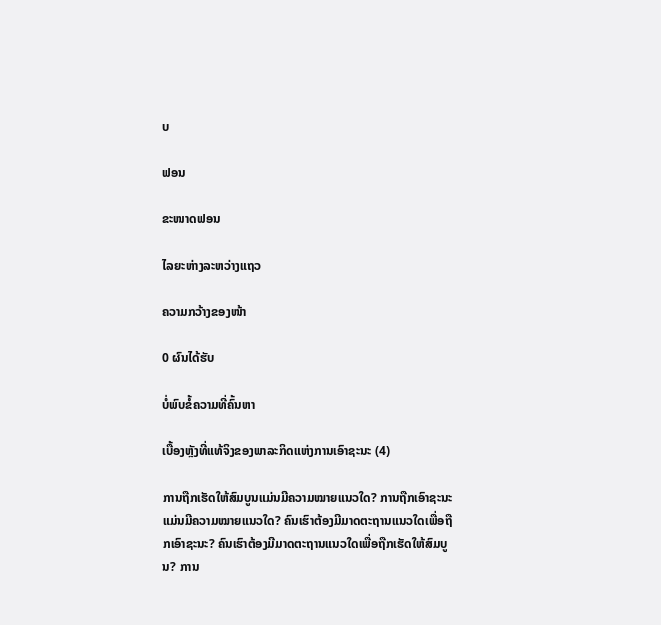ບ

ຟອນ

ຂະໜາດຟອນ

ໄລຍະຫ່າງລະຫວ່າງແຖວ

ຄວາມກວ້າງຂອງໜ້າ

0 ຜົນໄດ້ຮັບ

ບໍ່ພົບຂໍ້ຄວາມທີ່ຄົ້ນຫາ

ເບື້ອງຫຼັງທີ່ແທ້ຈິງຂອງພາລະກິດແຫ່ງການເອົາຊະນະ (4)

ການຖືກເຮັດໃຫ້ສົມບູນແມ່ນມີຄວາມໝາຍແນວໃດ? ການຖືກເອົາຊະນະແມ່ນມີຄວາມໝາຍແນວໃດ? ຄົນເຮົາຕ້ອງມີມາດຕະຖານແນວໃດເພື່ອຖືກເອົາຊະນະ? ຄົນເຮົາຕ້ອງມີມາດຕະຖານແນວໃດເພື່ອຖືກເຮັດໃຫ້ສົມບູນ? ການ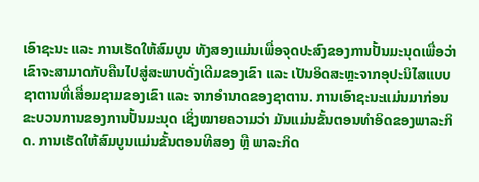ເອົາຊະນະ ແລະ ການເຮັດໃຫ້ສົມບູນ ທັງສອງແມ່ນເພື່ອຈຸດປະສົງຂອງການປັ້ນມະນຸດເພື່ອວ່າ ເຂົາຈະສາມາດກັບຄືນໄປສູ່ສະພາບດັ່ງເດີມຂອງເຂົາ ແລະ ເປັນອິດສະຫຼະຈາກອຸປະນິໄສແບບຊາຕານທີ່ເສື່ອມຊາມຂອງເຂົາ ແລະ ຈາກອໍານາດຂອງຊາຕານ. ການເອົາຊະນະແມ່ນມາກ່ອນຂະບວນການຂອງການປັ້ນມະນຸດ ເຊິ່ງໝາຍຄວາມວ່າ ມັນແມ່ນຂັ້ນຕອນທໍາອິດຂອງພາລະກິດ. ການເຮັດໃຫ້ສົມບູນແມ່ນຂັ້ນຕອນທີສອງ ຫຼື ພາລະກິດ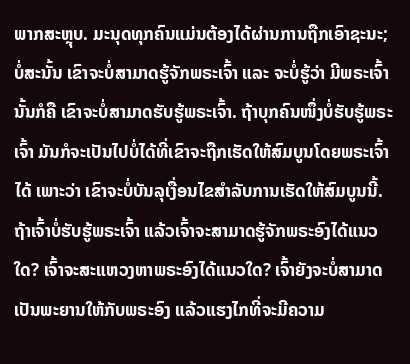ພາກສະຫຼຸບ. ມະນຸດທຸກຄົນແມ່ນຕ້ອງໄດ້ຜ່ານການຖືກເອົາຊະນະ; ບໍ່ສະນັ້ນ ເຂົາຈະບໍ່ສາມາດຮູ້ຈັກພຣະເຈົ້າ ແລະ ຈະບໍ່ຮູ້ວ່າ ມີພຣະເຈົ້າ ນັ້ນກໍຄື ເຂົາຈະບໍ່ສາມາດຮັບຮູ້ພຣະເຈົ້າ. ຖ້າບຸກຄົນໜຶ່ງບໍ່ຮັບຮູ້ພຣະເຈົ້າ ມັນກໍຈະເປັນໄປບໍ່ໄດ້ທີ່ເຂົາຈະຖືກເຮັດໃຫ້ສົມບູນໂດຍພຣະເຈົ້າໄດ້ ເພາະວ່າ ເຂົາຈະບໍ່ບັນລຸເງື່ອນໄຂສໍາລັບການເຮັດໃຫ້ສົມບູນນີ້. ຖ້າເຈົ້າບໍ່ຮັບຮູ້ພຣະເຈົ້າ ແລ້ວເຈົ້າຈະສາມາດຮູ້ຈັກພຣະອົງໄດ້ແນວໃດ? ເຈົ້າຈະສະແຫວງຫາພຣະອົງໄດ້ແນວໃດ? ເຈົ້າຍັງຈະບໍ່ສາມາດເປັນພະຍານໃຫ້ກັບພຣະອົງ ແລ້ວແຮງໄກທີ່ຈະມີຄວາມ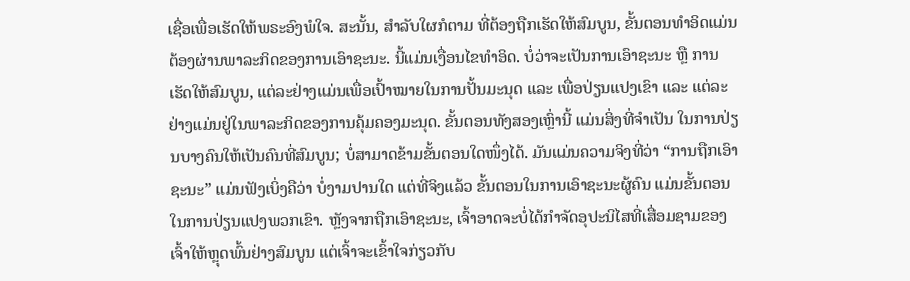ເຊື່ອເພື່ອເຮັດໃຫ້ພຣະອົງພໍໃຈ. ສະນັ້ນ, ສໍາລັບໃຜກໍຕາມ ທີ່ຕ້ອງຖືກເຮັດໃຫ້ສົມບູນ, ຂັ້ນຕອນທໍາອິດແມ່ນຕ້ອງຜ່ານພາລະກິດຂອງການເອົາຊະນະ. ນີ້ແມ່ນເງື່ອນໄຂທໍາອິດ. ບໍ່ວ່າຈະເປັນການເອົາຊະນະ ຫຼື ການເຮັດໃຫ້ສົມບູນ, ແຕ່ລະຢ່າງແມ່ນເພື່ອເປົ້າໝາຍໃນການປັ້ນມະນຸດ ແລະ ເພື່ອປ່ຽນແປງເຂົາ ແລະ ແຕ່ລະຢ່າງແມ່ນຢູ່ໃນພາລະກິດຂອງການຄຸ້ມຄອງມະນຸດ. ຂັ້ນຕອນທັງສອງເຫຼົ່ານີ້ ແມ່ນສິ່ງທີ່ຈໍາເປັນ ໃນການປ່ຽນບາງຄົນໃຫ້ເປັນຄົນທີ່ສົມບູນ; ບໍ່ສາມາດຂ້າມຂັ້ນຕອນໃດໜຶ່ງໄດ້. ມັນແມ່ນຄວາມຈິງທີ່ວ່າ “ການຖືກເອົາຊະນະ” ແມ່ນຟັງເບິ່ງຄືວ່າ ບໍ່ງາມປານໃດ ແຕ່ທີ່ຈິງແລ້ວ ຂັ້ນຕອນໃນການເອົາຊະນະຜູ້ຄົນ ແມ່ນຂັ້ນຕອນໃນການປ່ຽນແປງພວກເຂົາ. ຫຼັງຈາກຖືກເອົາຊະນະ, ເຈົ້າອາດຈະບໍ່ໄດ້ກໍາຈັດອຸປະນິໄສທີ່ເສື່ອມຊາມຂອງເຈົ້າໃຫ້ຫຼຸດພົ້ນຢ່າງສົມບູນ ແຕ່ເຈົ້າຈະເຂົ້າໃຈກ່ຽວກັບ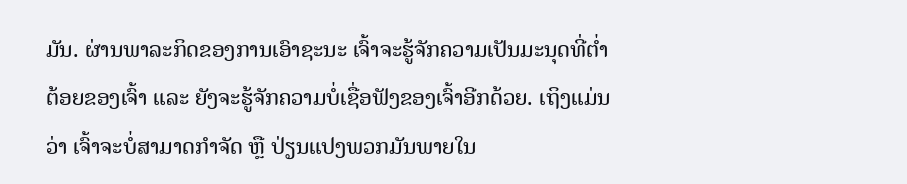ມັນ. ຜ່ານພາລະກິດຂອງການເອົາຊະນະ ເຈົ້າຈະຮູ້ຈັກຄວາມເປັນມະນຸດທີ່ຕໍ່າຕ້ອຍຂອງເຈົ້າ ແລະ ຍັງຈະຮູ້ຈັກຄວາມບໍ່ເຊື່ອຟັງຂອງເຈົ້າອີກດ້ວຍ. ເຖິງແມ່ນວ່າ ເຈົ້າຈະບໍ່ສາມາດກໍາຈັດ ຫຼື ປ່ຽນແປງພວກມັນພາຍໃນ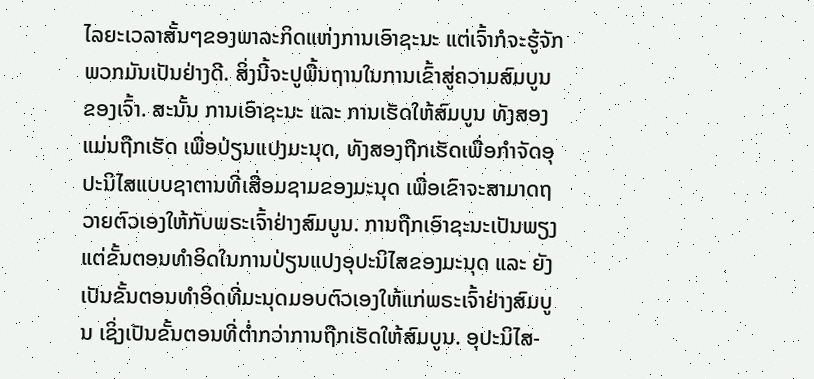ໄລຍະເວລາສັ້ນໆຂອງພາລະກິດແຫ່ງການເອົາຊະນະ ແຕ່ເຈົ້າກໍຈະຮູ້ຈັກພວກມັນເປັນຢ່າງດີ. ສິ່ງນີ້ຈະປູພື້ນຖານໃນການເຂົ້າສູ່ຄວາມສົມບູນຂອງເຈົ້າ. ສະນັ້ນ ການເອົາຊະນະ ແລະ ການເຮັດໃຫ້ສົມບູນ ທັງສອງແມ່ນຖືກເຮັດ ເພື່ອປ່ຽນແປງມະນຸດ, ທັງສອງຖືກເຮັດເພື່ອກໍາຈັດອຸປະນິໄສແບບຊາຕານທີ່ເສື່ອມຊາມຂອງມະນຸດ ເພື່ອເຂົາຈະສາມາດຖວາຍຕົວເອງໃຫ້ກັບພຣະເຈົ້າຢ່າງສົມບູນ. ການຖືກເອົາຊະນະເປັນພຽງແຕ່ຂັ້ນຕອນທໍາອິດໃນການປ່ຽນແປງອຸປະນິໄສຂອງມະນຸດ ແລະ ຍັງເປັນຂັ້ນຕອນທໍາອິດທີ່ມະນຸດມອບຕົວເອງໃຫ້ແກ່ພຣະເຈົ້າຢ່າງສົມບູນ ເຊິ່ງເປັນຂັ້ນຕອນທີ່ຕໍ່າກວ່າການຖືກເຮັດໃຫ້ສົມບູນ. ອຸປະນິໄສ-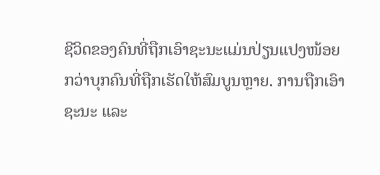ຊີວິດຂອງຄົນທີ່ຖືກເອົາຊະນະແມ່ນປ່ຽນແປງໜ້ອຍກວ່າບຸກຄົນທີ່ຖືກເຮັດໃຫ້ສົມບູນຫຼາຍ. ການຖືກເອົາຊະນະ ແລະ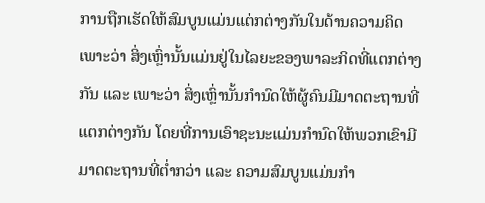ການຖືກເຮັດໃຫ້ສົມບູນແມ່ນແຕ່ກຕ່າງກັນໃນດ້ານຄວາມຄິດ ເພາະວ່າ ສິ່ງເຫຼົ່ານັ້ນແມ່ນຢູ່ໃນໄລຍະຂອງພາລະກິດທີ່ແຕກຕ່າງກັນ ແລະ ເພາະວ່າ ສິ່ງເຫຼົ່ານັ້ນກໍານົດໃຫ້ຜູ້ຄົນມີມາດຕະຖານທີ່ແຕກຕ່າງກັນ ໂດຍທີ່ການເອົາຊະນະແມ່ນກໍານົດໃຫ້ພວກເຂົາມີມາດຕະຖານທີ່ຕໍ່າກວ່າ ແລະ ຄວາມສົມບູນແມ່ນກໍາ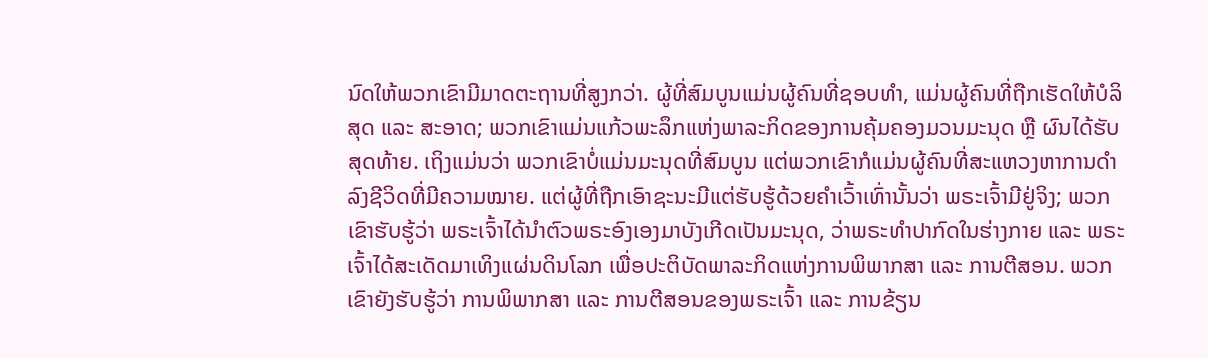ນົດໃຫ້ພວກເຂົາມີມາດຕະຖານທີ່ສູງກວ່າ. ຜູ້ທີ່ສົມບູນແມ່ນຜູ້ຄົນທີ່ຊອບທໍາ, ແມ່ນຜູ້ຄົນທີ່ຖືກເຮັດໃຫ້ບໍລິສຸດ ແລະ ສະອາດ; ພວກເຂົາແມ່ນແກ້ວພະລຶກແຫ່ງພາລະກິດຂອງການຄຸ້ມຄອງມວນມະນຸດ ຫຼື ຜົນໄດ້ຮັບສຸດທ້າຍ. ເຖິງແມ່ນວ່າ ພວກເຂົາບໍ່ແມ່ນມະນຸດທີ່ສົມບູນ ແຕ່ພວກເຂົາກໍແມ່ນຜູ້ຄົນທີ່ສະແຫວງຫາການດໍາລົງຊີວິດທີ່ມີຄວາມໝາຍ. ແຕ່ຜູ້ທີ່ຖືກເອົາຊະນະມີແຕ່ຮັບຮູ້ດ້ວຍຄໍາເວົ້າເທົ່ານັ້ນວ່າ ພຣະເຈົ້າມີຢູ່ຈິງ; ພວກເຂົາຮັບຮູ້ວ່າ ພຣະເຈົ້າໄດ້ນໍາຕົວພຣະອົງເອງມາບັງເກີດເປັນມະນຸດ, ວ່າພຣະທໍາປາກົດໃນຮ່າງກາຍ ແລະ ພຣະເຈົ້າໄດ້ສະເດັດມາເທິງແຜ່ນດິນໂລກ ເພື່ອປະຕິບັດພາລະກິດແຫ່ງການພິພາກສາ ແລະ ການຕີສອນ. ພວກເຂົາຍັງຮັບຮູ້ວ່າ ການພິພາກສາ ແລະ ການຕີສອນຂອງພຣະເຈົ້າ ແລະ ການຂ້ຽນ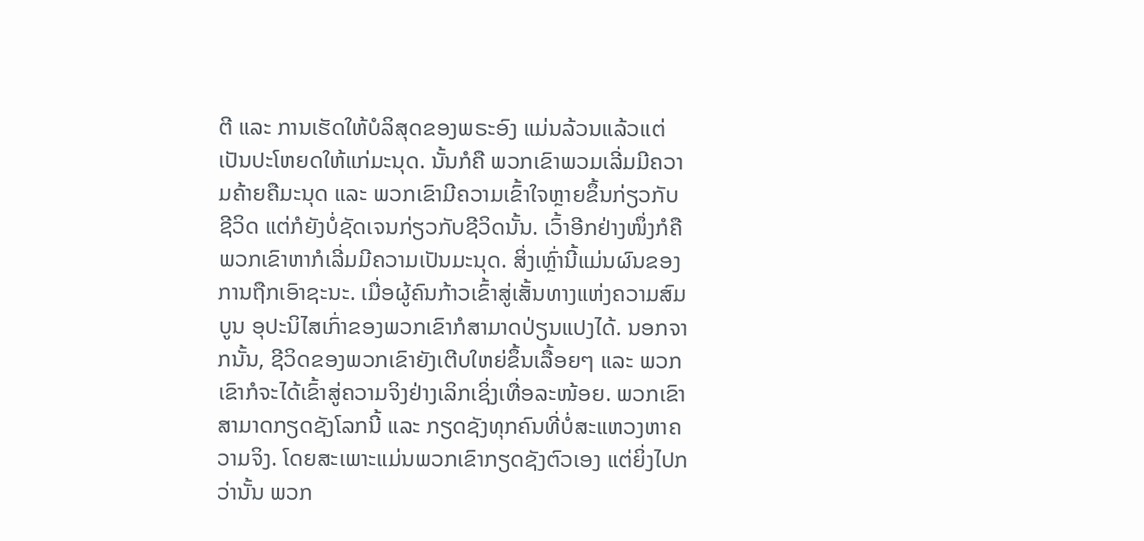ຕີ ແລະ ການເຮັດໃຫ້ບໍລິສຸດຂອງພຣະອົງ ແມ່ນລ້ວນແລ້ວແຕ່ເປັນປະໂຫຍດໃຫ້ແກ່ມະນຸດ. ນັ້ນກໍຄື ພວກເຂົາພວມເລີ່ມມີຄວາມຄ້າຍຄືມະນຸດ ແລະ ພວກເຂົາມີຄວາມເຂົ້າໃຈຫຼາຍຂຶ້ນກ່ຽວກັບຊີວິດ ແຕ່ກໍຍັງບໍ່ຊັດເຈນກ່ຽວກັບຊີວິດນັ້ນ. ເວົ້າອີກຢ່າງໜຶ່ງກໍຄື ພວກເຂົາຫາກໍເລີ່ມມີຄວາມເປັນມະນຸດ. ສິ່ງເຫຼົ່ານີ້ແມ່ນຜົນຂອງການຖືກເອົາຊະນະ. ເມື່ອຜູ້ຄົນກ້າວເຂົ້າສູ່ເສັ້ນທາງແຫ່ງຄວາມສົມບູນ ອຸປະນິໄສເກົ່າຂອງພວກເຂົາກໍສາມາດປ່ຽນແປງໄດ້. ນອກຈາກນັ້ນ, ຊີວິດຂອງພວກເຂົາຍັງເຕີບໃຫຍ່ຂຶ້ນເລື້ອຍໆ ແລະ ພວກເຂົາກໍຈະໄດ້ເຂົ້າສູ່ຄວາມຈິງຢ່າງເລິກເຊິ່ງເທື່ອລະໜ້ອຍ. ພວກເຂົາສາມາດກຽດຊັງໂລກນີ້ ແລະ ກຽດຊັງທຸກຄົນທີ່ບໍ່ສະແຫວງຫາຄວາມຈິງ. ໂດຍສະເພາະແມ່ນພວກເຂົາກຽດຊັງຕົວເອງ ແຕ່ຍິ່ງໄປກວ່ານັ້ນ ພວກ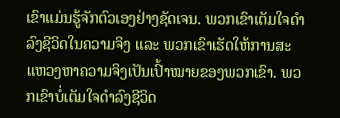ເຂົາແມ່ນຮູ້ຈັກຕົວເອງຢ່າງຊັດເຈນ. ພວກເຂົາເຕັມໃຈດໍາລົງຊີວິດໃນຄວາມຈິງ ແລະ ພວກເຂົາເຮັດໃຫ້ການສະແຫວງຫາຄວາມຈິງເປັນເປົ້າໝາຍຂອງພວກເຂົາ. ພວກເຂົາບໍ່ເຕັມໃຈດໍາລົງຊີວິດ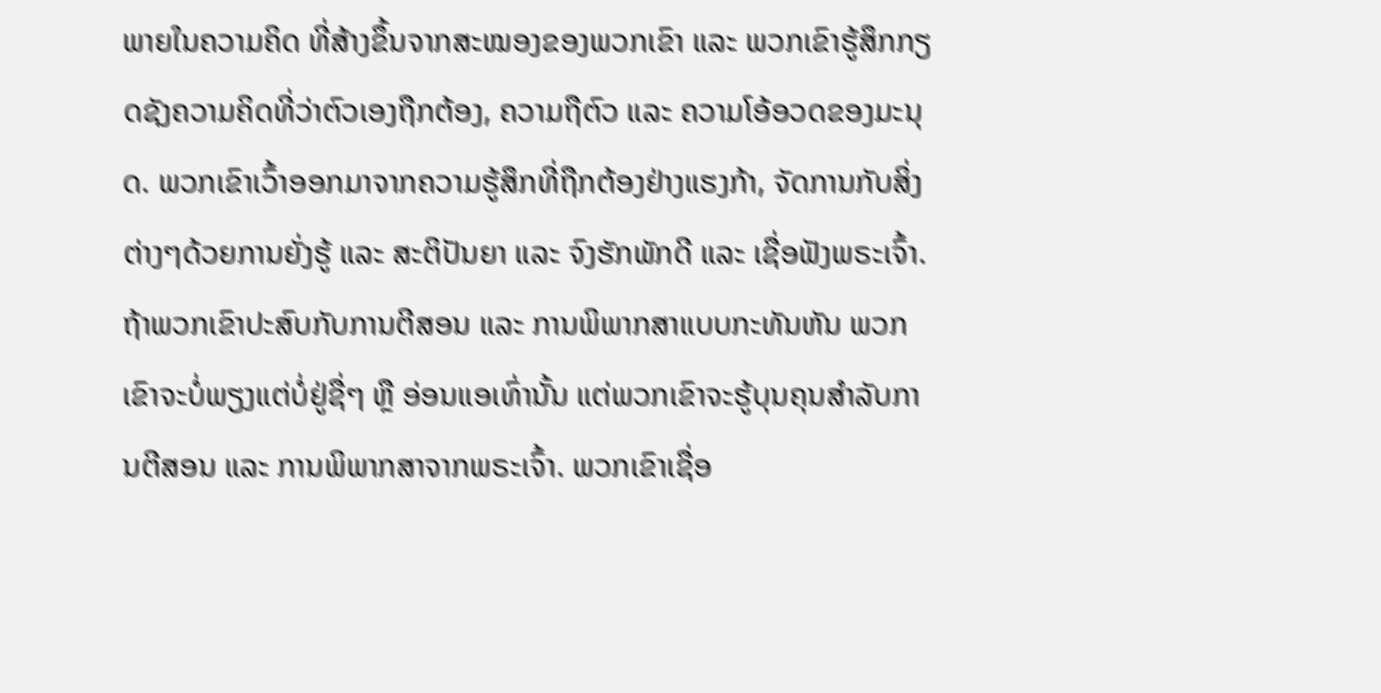ພາຍໃນຄວາມຄິດ ທີ່ສ້າງຂຶ້ນຈາກສະໝອງຂອງພວກເຂົາ ແລະ ພວກເຂົາຮູ້ສຶກກຽດຊັງຄວາມຄິດທີ່ວ່າຕົວເອງຖືກຕ້ອງ, ຄວາມຖືຕົວ ແລະ ຄວາມໂອ້ອວດຂອງມະນຸດ. ພວກເຂົາເວົ້າອອກມາຈາກຄວາມຮູ້ສຶກທີ່ຖືກຕ້ອງຢ່າງແຮງກ້າ, ຈັດການກັບສິ່ງຕ່າງໆດ້ວຍການຍັ່ງຮູ້ ແລະ ສະຕິປັນຍາ ແລະ ຈົງຮັກພັກດີ ແລະ ເຊື່ອຟັງພຣະເຈົ້າ. ຖ້າພວກເຂົາປະສົບກັບການຕີສອນ ແລະ ການພິພາກສາແບບກະທັນຫັນ ພວກເຂົາຈະບໍ່ພຽງແຕ່ບໍ່ຢູ່ຊື່ໆ ຫຼື ອ່ອນແອເທົ່ານັ້ນ ແຕ່ພວກເຂົາຈະຮູ້ບຸນຄຸນສໍາລັບການຕີສອນ ແລະ ການພິພາກສາຈາກພຣະເຈົ້າ. ພວກເຂົາເຊື່ອ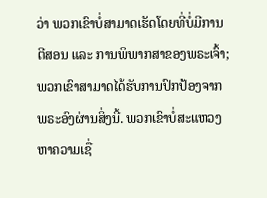ວ່າ ພວກເຂົາບໍ່ສາມາດເຮັດໂດຍທີ່ບໍ່ມີການຕີສອນ ແລະ ການພິພາກສາຂອງພຣະເຈົ້າ; ພວກເຂົາສາມາດໄດ້ຮັບການປົກປ້ອງຈາກພຣະອົງຜ່ານສິ່ງນີ້. ພວກເຂົາບໍ່ສະແຫວງຫາຄວາມເຊື່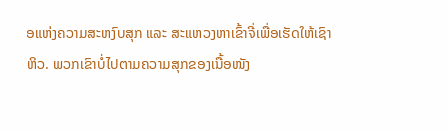ອແຫ່ງຄວາມສະຫງົບສຸກ ແລະ ສະແຫວງຫາເຂົ້າຈີ່ເພື່ອເຮັດໃຫ້ເຊົາຫິວ. ພວກເຂົາບໍ່ໄປຕາມຄວາມສຸກຂອງເນື້ອໜັງ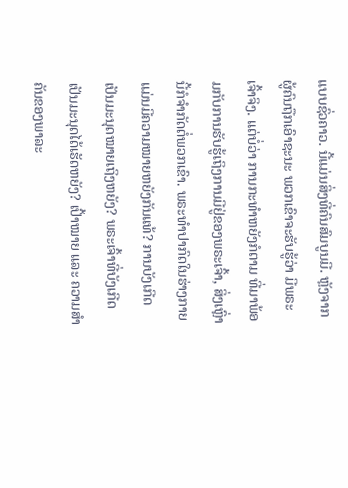ແບບຊົ່ວຄາວ. ນີ້ແມ່ນສິ່ງທີ່ຄົນສົມບູນມີ. ຫຼັງຈາກຜູ້ຄົນຖືກເອົາຊະນະ ພວກເຂົາຈະຮັບຮູ້ວ່າ ມີພຣະເຈົ້າຈິງ. ແຕ່ບໍ່ວ່າ ການກະທໍາຫຍັງກໍຕາມ ທີ່ມາພ້ອມກັບການຮັບຮູ້ເຖິງການມີຢູ່ຂອງພຣະເຈົ້າ, ສິ່ງເຫຼົ່ານີ້ກໍຈໍາກັດຕໍ່ພວກເຂົາ. ພຣະທໍາປາກົດໃນຮ່າງກາຍ ແມ່ນມີຄວາມໝາຍຫຍັງກັນແທ້? ການບັງເກີດເປັນມະນຸດໝາຍເຖິງຫຍັງ? ພຣະເຈົ້າທີ່ບັງເກີດເປັນມະນຸດໄດ້ເຮັດຫຍັງ? ເປົ້າໝາຍ ແລະ ຄວາມສໍາຄັນຂອງພາລະ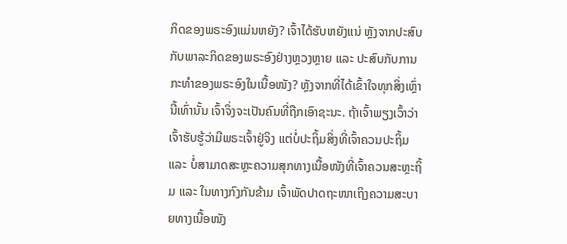ກິດຂອງພຣະອົງແມ່ນຫຍັງ? ເຈົ້າໄດ້ຮັບຫຍັງແນ່ ຫຼັງຈາກປະສົບກັບພາລະກິດຂອງພຣະອົງຢ່າງຫຼວງຫຼາຍ ແລະ ປະສົບກັບການກະທໍາຂອງພຣະອົງໃນເນື້ອໜັງ? ຫຼັງຈາກທີ່ໄດ້ເຂົ້າໃຈທຸກສິ່ງເຫຼົ່ານີ້ເທົ່ານັ້ນ ເຈົ້າຈິ່ງຈະເປັນຄົນທີ່ຖືກເອົາຊະນະ. ຖ້າເຈົ້າພຽງເວົ້າວ່າ ເຈົ້າຮັບຮູ້ວ່າມີພຣະເຈົ້າຢູ່ຈິງ ແຕ່ບໍ່ປະຖິ້ມສິ່ງທີ່ເຈົ້າຄວນປະຖິ້ມ ແລະ ບໍ່ສາມາດສະຫຼະຄວາມສຸກທາງເນື້ອໜັງທີ່ເຈົ້າຄວນສະຫຼະຖິ້ມ ແລະ ໃນທາງກົງກັນຂ້າມ ເຈົ້າພັດປາດຖະໜາເຖິງຄວາມສະບາຍທາງເນື້ອໜັງ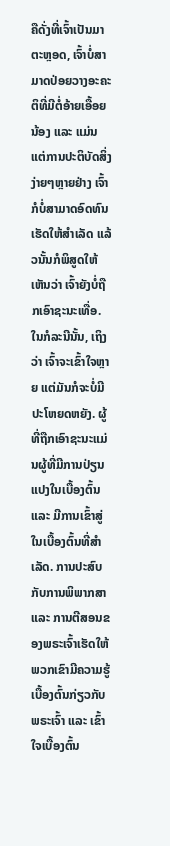ຄືດັ່ງທີ່ເຈົ້າເປັນມາຕະຫຼອດ, ເຈົ້າບໍ່ສາມາດປ່ອຍວາງອະຄະຕິທີ່ມີຕໍ່ອ້າຍເອື້ອຍນ້ອງ ແລະ ແມ່ນແຕ່ການປະຕິບັດສິ່ງງ່າຍໆຫຼາຍຢ່າງ ເຈົ້າກໍບໍ່ສາມາດອົດທົນເຮັດໃຫ້ສໍາເລັດ ແລ້ວນັ້ນກໍພິສູດໃຫ້ເຫັນວ່າ ເຈົ້າຍັງບໍ່ຖືກເອົາຊະນະເທື່ອ. ໃນກໍລະນີນັ້ນ, ເຖິງວ່າ ເຈົ້າຈະເຂົ້າໃຈຫຼາຍ ແຕ່ມັນກໍຈະບໍ່ມີປະໂຫຍດຫຍັງ. ຜູ້ທີ່ຖືກເອົາຊະນະແມ່ນຜູ້ທີ່ມີການປ່ຽນແປງໃນເບື້ອງຕົ້ນ ແລະ ມີການເຂົ້າສູ່ໃນເບື້ອງຕົ້ນທີ່ສໍາເລັດ. ການປະສົບກັບການພິພາກສາ ແລະ ການຕີສອນຂອງພຣະເຈົ້າເຮັດໃຫ້ພວກເຂົາມີຄວາມຮູ້ເບື້ອງຕົ້ນກ່ຽວກັບພຣະເຈົ້າ ແລະ ເຂົ້າໃຈເບື້ອງຕົ້ນ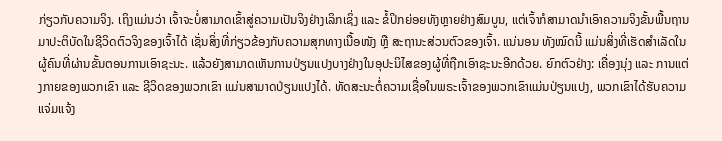ກ່ຽວກັບຄວາມຈິງ. ເຖິງແມ່ນວ່າ ເຈົ້າຈະບໍ່ສາມາດເຂົ້າສູ່ຄວາມເປັນຈິງຢ່າງເລິກເຊິ່ງ ແລະ ຂໍ້ປິກຍ່ອຍທັງຫຼາຍຢ່າງສົມບູນ, ແຕ່ເຈົ້າກໍສາມາດນໍາເອົາຄວາມຈິງຂັ້ນພື້ນຖານມາປະຕິບັດໃນຊີວິດຕົວຈິງຂອງເຈົ້າໄດ້ ເຊັ່ນສິ່ງທີ່ກ່ຽວຂ້ອງກັບຄວາມສຸກທາງເນື້ອໜັງ ຫຼື ສະຖານະສ່ວນຕົວຂອງເຈົ້າ. ແນ່ນອນ ທັງໝົດນີ້ ແມ່ນສິ່ງທີ່ເຮັດສໍາເລັດໃນຜູ້ຄົນທີ່ຜ່ານຂັ້ນຕອນການເອົາຊະນະ. ແລ້ວຍັງສາມາດເຫັນການປ່ຽນແປງບາງຢ່າງໃນອຸປະນິໄສຂອງຜູ້ທີ່ຖືກເອົາຊະນະອີກດ້ວຍ. ຍົກຕົວຢ່າງ: ເຄື່ອງນຸ່ງ ແລະ ການແຕ່ງກາຍຂອງພວກເຂົາ ແລະ ຊີວິດຂອງພວກເຂົາ ແມ່ນສາມາດປ່ຽນແປງໄດ້. ທັດສະນະຕໍ່ຄວາມເຊື່ອໃນພຣະເຈົ້າຂອງພວກເຂົາແມ່ນປ່ຽນແປງ, ພວກເຂົາໄດ້ຮັບຄວາມແຈ່ມແຈ້ງ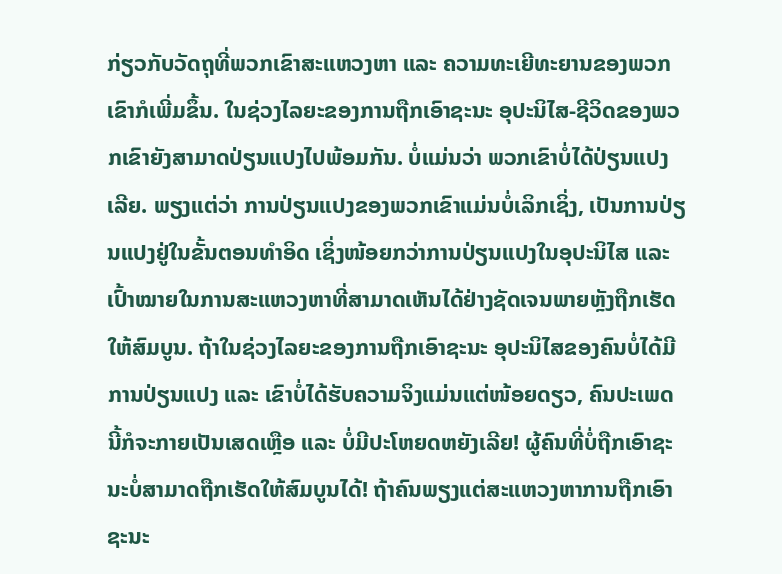ກ່ຽວກັບວັດຖຸທີ່ພວກເຂົາສະແຫວງຫາ ແລະ ຄວາມທະເຍີທະຍານຂອງພວກເຂົາກໍເພີ່ມຂຶ້ນ. ໃນຊ່ວງໄລຍະຂອງການຖືກເອົາຊະນະ ອຸປະນິໄສ-ຊີວິດຂອງພວກເຂົາຍັງສາມາດປ່ຽນແປງໄປພ້ອມກັນ. ບໍ່ແມ່ນວ່າ ພວກເຂົາບໍ່ໄດ້ປ່ຽນແປງເລີຍ. ພຽງແຕ່ວ່າ ການປ່ຽນແປງຂອງພວກເຂົາແມ່ນບໍ່ເລິກເຊິ່ງ, ເປັນການປ່ຽນແປງຢູ່ໃນຂັ້ນຕອນທໍາອິດ ເຊິ່ງໜ້ອຍກວ່າການປ່ຽນແປງໃນອຸປະນິໄສ ແລະ ເປົ້າໝາຍໃນການສະແຫວງຫາທີ່ສາມາດເຫັນໄດ້ຢ່າງຊັດເຈນພາຍຫຼັງຖືກເຮັດໃຫ້ສົມບູນ. ຖ້າໃນຊ່ວງໄລຍະຂອງການຖືກເອົາຊະນະ ອຸປະນິໄສຂອງຄົນບໍ່ໄດ້ມີການປ່ຽນແປງ ແລະ ເຂົາບໍ່ໄດ້ຮັບຄວາມຈິງແມ່ນແຕ່ໜ້ອຍດຽວ, ຄົນປະເພດນີ້ກໍຈະກາຍເປັນເສດເຫຼືອ ແລະ ບໍ່ມີປະໂຫຍດຫຍັງເລີຍ! ຜູ້ຄົນທີ່ບໍ່ຖືກເອົາຊະນະບໍ່ສາມາດຖືກເຮັດໃຫ້ສົມບູນໄດ້! ຖ້າຄົນພຽງແຕ່ສະແຫວງຫາການຖືກເອົາຊະນະ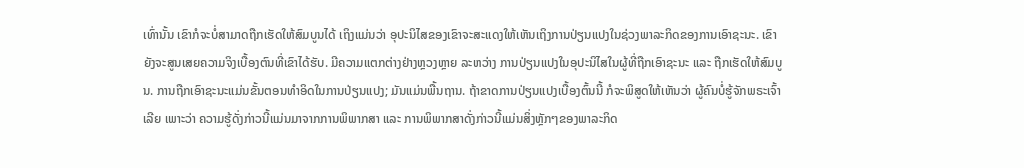ເທົ່ານັ້ນ ເຂົາກໍຈະບໍ່ສາມາດຖືກເຮັດໃຫ້ສົມບູນໄດ້ ເຖິງແມ່ນວ່າ ອຸປະນິໄສຂອງເຂົາຈະສະແດງໃຫ້ເຫັນເຖິງການປ່ຽນແປງໃນຊ່ວງພາລະກິດຂອງການເອົາຊະນະ. ເຂົາຍັງຈະສູນເສຍຄວາມຈິງເບື້ອງຕົນທີ່ເຂົາໄດ້ຮັບ. ມີຄວາມແຕກຕ່າງຢ່າງຫຼວງຫຼາຍ ລະຫວ່າງ ການປ່ຽນແປງໃນອຸປະນິໄສໃນຜູ້ທີ່ຖືກເອົາຊະນະ ແລະ ຖືກເຮັດໃຫ້ສົມບູນ. ການຖືກເອົາຊະນະແມ່ນຂັ້ນຕອນທໍາອິດໃນການປ່ຽນແປງ; ມັນແມ່ນພື້ນຖານ. ຖ້າຂາດການປ່ຽນແປງເບື້ອງຕົ້ນນີ້ ກໍຈະພິສູດໃຫ້ເຫັນວ່າ ຜູ້ຄົນບໍ່ຮູ້ຈັກພຣະເຈົ້າເລີຍ ເພາະວ່າ ຄວາມຮູ້ດັ່ງກ່າວນີ້ແມ່ນມາຈາກການພິພາກສາ ແລະ ການພິພາກສາດັ່ງກ່າວນີ້ແມ່ນສິ່ງຫຼັກໆຂອງພາລະກິດ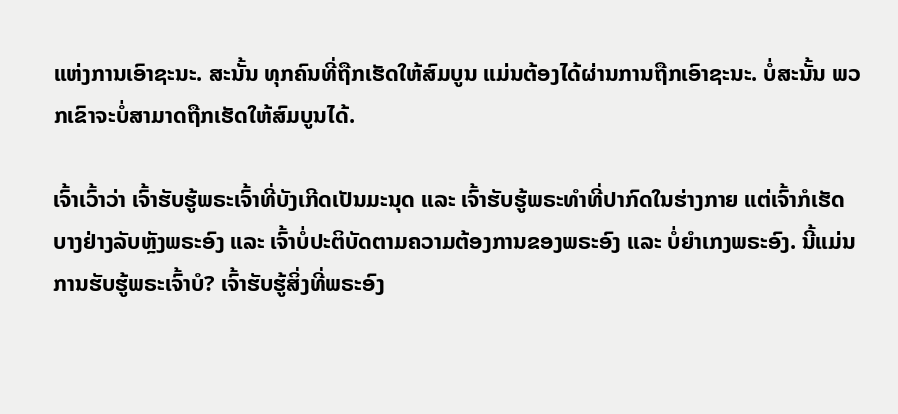ແຫ່ງການເອົາຊະນະ. ສະນັ້ນ ທຸກຄົນທີ່ຖືກເຮັດໃຫ້ສົມບູນ ແມ່ນຕ້ອງໄດ້ຜ່ານການຖືກເອົາຊະນະ. ບໍ່ສະນັ້ນ ພວກເຂົາຈະບໍ່ສາມາດຖືກເຮັດໃຫ້ສົມບູນໄດ້.

ເຈົ້າເວົ້າວ່າ ເຈົ້າຮັບຮູ້ພຣະເຈົ້າທີ່ບັງເກີດເປັນມະນຸດ ແລະ ເຈົ້າຮັບຮູ້ພຣະທໍາທີ່ປາກົດໃນຮ່າງກາຍ ແຕ່ເຈົ້າກໍເຮັດບາງຢ່າງລັບຫຼັງພຣະອົງ ແລະ ເຈົ້າບໍ່ປະຕິບັດຕາມຄວາມຕ້ອງການຂອງພຣະອົງ ແລະ ບໍ່ຍໍາເກງພຣະອົງ. ນີ້ແມ່ນການຮັບຮູ້ພຣະເຈົ້າບໍ? ເຈົ້າຮັບຮູ້ສິ່ງທີ່ພຣະອົງ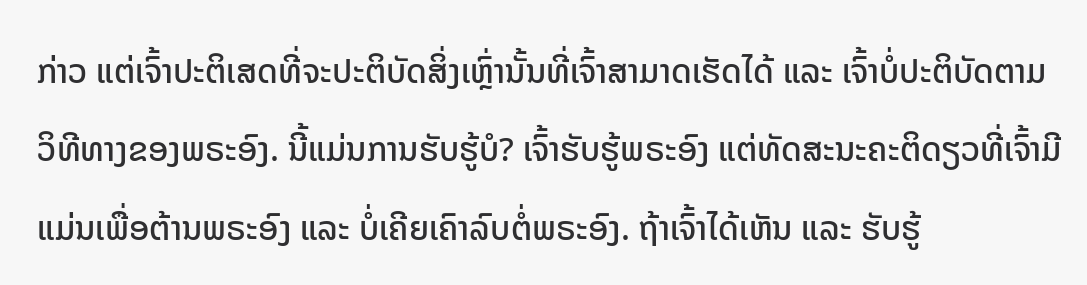ກ່າວ ແຕ່ເຈົ້າປະຕິເສດທີ່ຈະປະຕິບັດສິ່ງເຫຼົ່ານັ້ນທີ່ເຈົ້າສາມາດເຮັດໄດ້ ແລະ ເຈົ້າບໍ່ປະຕິບັດຕາມວິທີທາງຂອງພຣະອົງ. ນີ້ແມ່ນການຮັບຮູ້ບໍ? ເຈົ້າຮັບຮູ້ພຣະອົງ ແຕ່ທັດສະນະຄະຕິດຽວທີ່ເຈົ້າມີແມ່ນເພື່ອຕ້ານພຣະອົງ ແລະ ບໍ່ເຄີຍເຄົາລົບຕໍ່ພຣະອົງ. ຖ້າເຈົ້າໄດ້ເຫັນ ແລະ ຮັບຮູ້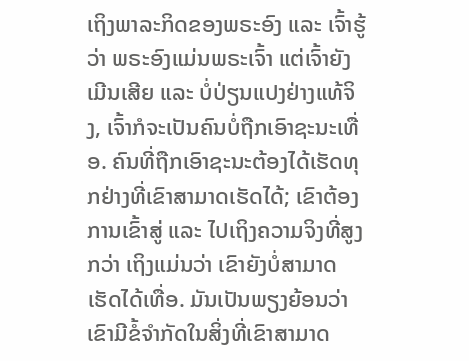ເຖິງພາລະກິດຂອງພຣະອົງ ແລະ ເຈົ້າຮູ້ວ່າ ພຣະອົງແມ່ນພຣະເຈົ້າ ແຕ່ເຈົ້າຍັງເມີນເສີຍ ແລະ ບໍ່ປ່ຽນແປງຢ່າງແທ້ຈິງ, ເຈົ້າກໍຈະເປັນຄົນບໍ່ຖືກເອົາຊະນະເທື່ອ. ຄົນທີ່ຖືກເອົາຊະນະຕ້ອງໄດ້ເຮັດທຸກຢ່າງທີ່ເຂົາສາມາດເຮັດໄດ້; ເຂົາຕ້ອງການເຂົ້າສູ່ ແລະ ໄປເຖິງຄວາມຈິງທີ່ສູງກວ່າ ເຖິງແມ່ນວ່າ ເຂົາຍັງບໍ່ສາມາດເຮັດໄດ້ເທື່ອ. ມັນເປັນພຽງຍ້ອນວ່າ ເຂົາມີຂໍ້ຈໍາກັດໃນສິ່ງທີ່ເຂົາສາມາດ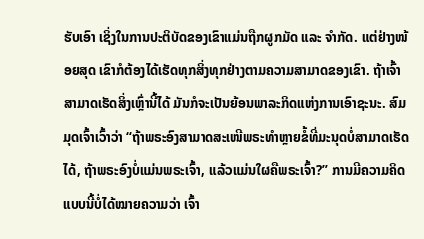ຮັບເອົາ ເຊິ່ງໃນການປະຕິບັດຂອງເຂົາແມ່ນຖືກຜູກມັດ ແລະ ຈໍາກັດ. ແຕ່ຢ່າງໜ້ອຍສຸດ ເຂົາກໍຕ້ອງໄດ້ເຮັດທຸກສິ່ງທຸກຢ່າງຕາມຄວາມສາມາດຂອງເຂົາ. ຖ້າເຈົ້າສາມາດເຮັດສິ່ງເຫຼົ່ານີ້ໄດ້ ມັນກໍຈະເປັນຍ້ອນພາລະກິດແຫ່ງການເອົາຊະນະ. ສົມມຸດເຈົ້າເວົ້າວ່າ “ຖ້າພຣະອົງສາມາດສະເໜີພຣະທໍາຫຼາຍຂໍ້ທີ່ມະນຸດບໍ່ສາມາດເຮັດໄດ້, ຖ້າພຣະອົງບໍ່ແມ່ນພຣະເຈົ້າ, ແລ້ວແມ່ນໃຜຄືພຣະເຈົ້າ?” ການມີຄວາມຄິດແບບນີ້ບໍ່ໄດ້ໝາຍຄວາມວ່າ ເຈົ້າ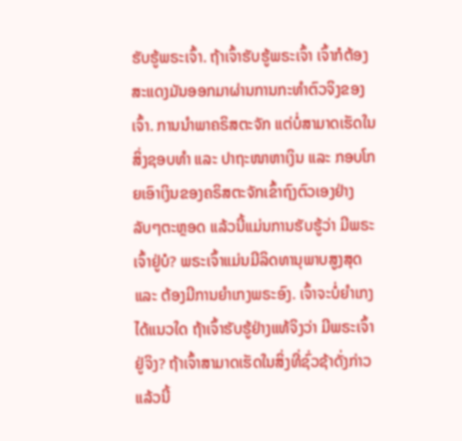ຮັບຮູ້ພຣະເຈົ້າ. ຖ້າເຈົ້າຮັບຮູ້ພຣະເຈົ້າ ເຈົ້າກໍຕ້ອງສະແດງມັນອອກມາຜ່ານການກະທໍາຕົວຈິງຂອງເຈົ້າ. ການນໍາພາຄຣິສຕະຈັກ ແຕ່ບໍ່ສາມາດເຮັດໃນສິ່ງຊອບທໍາ ແລະ ປາຖະໜາຫາເງິນ ແລະ ກອບໂກຍເອົາເງິນຂອງຄຣິສຕະຈັກເຂົ້າຖົງຕົວເອງຢ່າງລັບໆຕະຫຼອດ ແລ້ວນີ້ແມ່ນການຮັບຮູ້ວ່າ ມີພຣະເຈົ້າຢູ່ບໍ? ພຣະເຈົ້າແມ່ນມີລິດທານຸພາບສູງສຸດ ແລະ ຕ້ອງມີການຍໍາເກງພຣະອົງ. ເຈົ້າຈະບໍ່ຍໍາເກງໄດ້ແນວໃດ ຖ້າເຈົ້າຮັບຮູ້ຢ່າງແທ້ຈິງວ່າ ມີພຣະເຈົ້າຢູ່ຈິງ? ຖ້າເຈົ້າສາມາດເຮັດໃນສິ່ງທີ່ຊົ່ວຊ້າດັ່ງກ່າວ ແລ້ວນີ້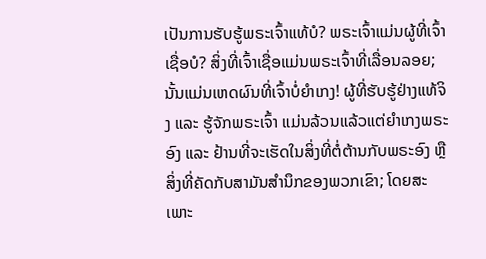ເປັນການຮັບຮູ້ພຣະເຈົ້າແທ້ບໍ? ພຣະເຈົ້າແມ່ນຜູ້ທີ່ເຈົ້າເຊື່ອບໍ? ສິ່ງທີ່ເຈົ້າເຊື່ອແມ່ນພຣະເຈົ້າທີ່ເລື່ອນລອຍ; ນັ້ນແມ່ນເຫດຜົນທີ່ເຈົ້າບໍ່ຍໍາເກງ! ຜູ້ທີ່ຮັບຮູ້ຢ່າງແທ້ຈິງ ແລະ ຮູ້ຈັກພຣະເຈົ້າ ແມ່ນລ້ວນແລ້ວແຕ່ຍໍາເກງພຣະອົງ ແລະ ຢ້ານທີ່ຈະເຮັດໃນສິ່ງທີ່ຕໍ່ຕ້ານກັບພຣະອົງ ຫຼື ສິ່ງທີ່ຄັດກັບສາມັນສໍານຶກຂອງພວກເຂົາ; ໂດຍສະເພາະ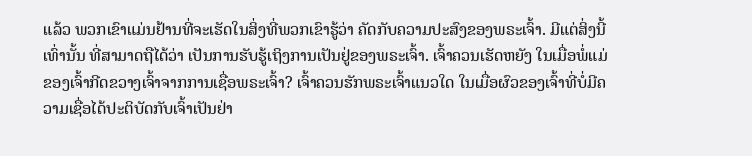ແລ້ວ ພວກເຂົາແມ່ນຢ້ານທີ່ຈະເຮັດໃນສິ່ງທີ່ພວກເຂົາຮູ້ວ່າ ຄັດກັບຄວາມປະສົງຂອງພຣະເຈົ້າ. ມີແຕ່ສິ່ງນີ້ເທົ່ານັ້ນ ທີ່ສາມາດຖືໄດ້ວ່າ ເປັນການຮັບຮູ້ເຖິງການເປັນຢູ່ຂອງພຣະເຈົ້າ. ເຈົ້າຄວນເຮັດຫຍັງ ໃນເມື່ອພໍ່ແມ່ຂອງເຈົ້າກີດຂວາງເຈົ້າຈາກການເຊື່ອພຣະເຈົ້າ? ເຈົ້າຄວນຮັກພຣະເຈົ້າແນວໃດ ໃນເມື່ອຜົວຂອງເຈົ້າທີ່ບໍ່ມີຄວາມເຊື່ອໄດ້ປະຕິບັດກັບເຈົ້າເປັນຢ່າ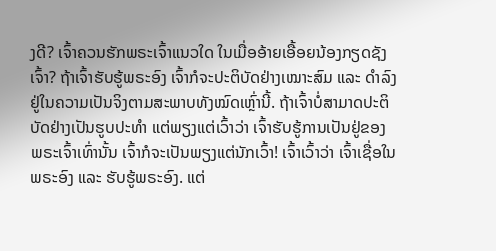ງດີ? ເຈົ້າຄວນຮັກພຣະເຈົ້າແນວໃດ ໃນເມື່ອອ້າຍເອື້ອຍນ້ອງກຽດຊັງເຈົ້າ? ຖ້າເຈົ້າຮັບຮູ້ພຣະອົງ ເຈົ້າກໍຈະປະຕິບັດຢ່າງເໝາະສົມ ແລະ ດໍາລົງຢູ່ໃນຄວາມເປັນຈິງຕາມສະພາບທັງໝົດເຫຼົ່ານີ້. ຖ້າເຈົ້າບໍ່ສາມາດປະຕິບັດຢ່າງເປັນຮູບປະທໍາ ແຕ່ພຽງແຕ່ເວົ້າວ່າ ເຈົ້າຮັບຮູ້ການເປັນຢູ່ຂອງພຣະເຈົ້າເທົ່ານັ້ນ ເຈົ້າກໍຈະເປັນພຽງແຕ່ນັກເວົ້າ! ເຈົ້າເວົ້າວ່າ ເຈົ້າເຊື່ອໃນພຣະອົງ ແລະ ຮັບຮູ້ພຣະອົງ. ແຕ່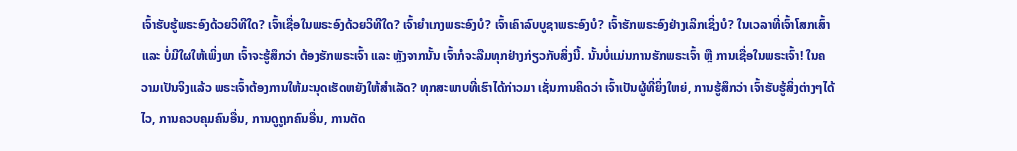ເຈົ້າຮັບຮູ້ພຣະອົງດ້ວຍວິທີໃດ? ເຈົ້າເຊື່ອໃນພຣະອົງດ້ວຍວິທີໃດ? ເຈົ້າຍໍາເກງພຣະອົງບໍ? ເຈົ້າເຄົາລົບບູຊາພຣະອົງບໍ? ເຈົ້າຮັກພຣະອົງຢ່າງເລິກເຊິ່ງບໍ? ໃນເວລາທີ່ເຈົ້າໂສກເສົ້າ ແລະ ບໍ່ມີໃຜໃຫ້ເພິ່ງພາ ເຈົ້າຈະຮູ້ສຶກວ່າ ຕ້ອງຮັກພຣະເຈົ້າ ແລະ ຫຼັງຈາກນັ້ນ ເຈົ້າກໍຈະລືມທຸກຢ່າງກ່ຽວກັບສິ່ງນີ້. ນັ້ນບໍ່ແມ່ນການຮັກພຣະເຈົ້າ ຫຼື ການເຊື່ອໃນພຣະເຈົ້າ! ໃນຄວາມເປັນຈິງແລ້ວ ພຣະເຈົ້າຕ້ອງການໃຫ້ມະນຸດເຮັດຫຍັງໃຫ້ສໍາເລັດ? ທຸກສະພາບທີ່ເຮົາໄດ້ກ່າວມາ ເຊັ່ນການຄິດວ່າ ເຈົ້າເປັນຜູ້ທີ່ຍິ່ງໃຫຍ່, ການຮູ້ສຶກວ່າ ເຈົ້າຮັບຮູ້ສິ່ງຕ່າງໆໄດ້ໄວ, ການຄວບຄຸມຄົນອື່ນ, ການດູຖູກຄົນອື່ນ, ການຕັດ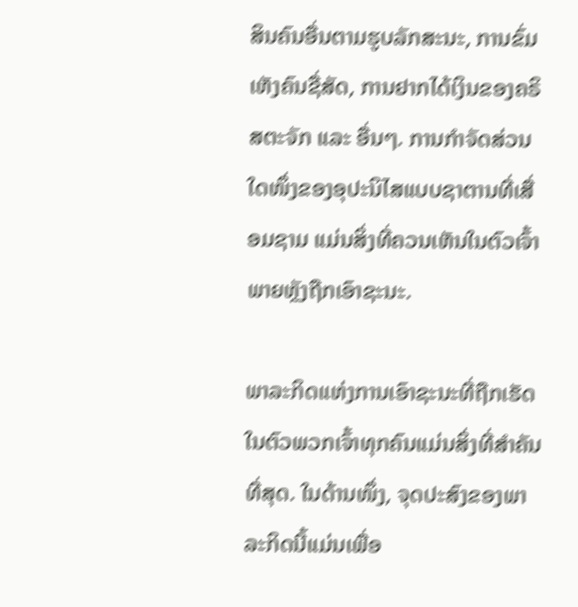ສິນຄົນອື່ນຕາມຮູບລັກສະນະ, ການຂົ່ມເຫັງຄົນຊື່ສັດ, ການຢາກໄດ້ເງິນຂອງຄຣິສຕະຈັກ ແລະ ອື່ນໆ. ການກໍາຈັດສ່ວນໃດໜຶ່ງຂອງອຸປະນິໄສແບບຊາຕານທີ່ເສື່ອມຊາມ ແມ່ນສິ່ງທີ່ຄວນເຫັນໃນຕົວເຈົ້າພາຍຫຼັງຖືກເອົາຊະນະ.

ພາລະກິດແຫ່ງການເອົາຊະນະທີ່ຖືກເຮັດໃນຕົວພວກເຈົ້າທຸກຄົນແມ່ນສິ່ງທີ່ສໍາຄັນທີ່ສຸດ. ໃນດ້ານໜຶ່ງ, ຈຸດປະສົງຂອງພາລະກິດນີ້ແມ່ນເພື່ອ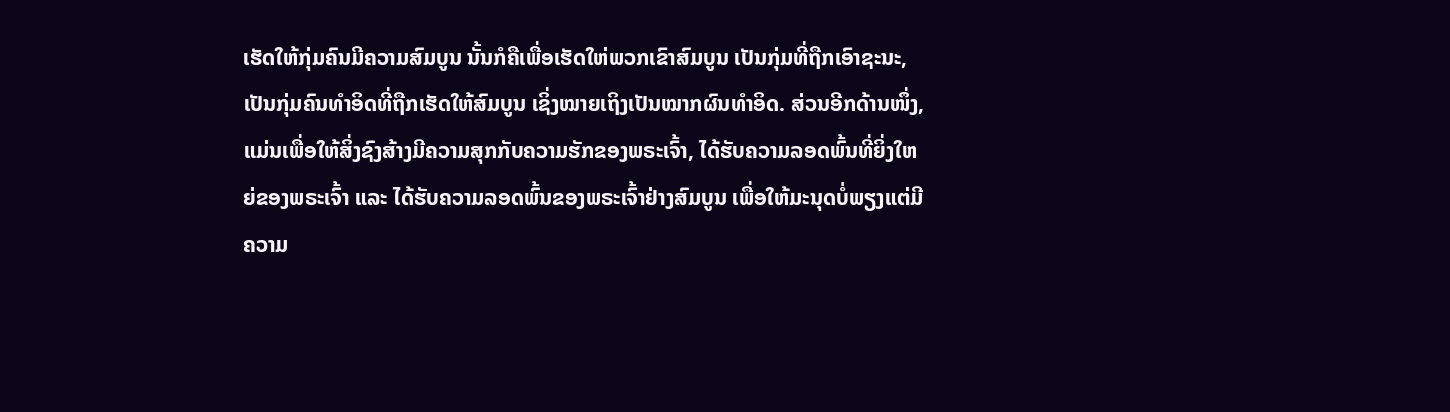ເຮັດໃຫ້ກຸ່ມຄົນມີຄວາມສົມບູນ ນັ້ນກໍຄືເພື່ອເຮັດໃຫ່ພວກເຂົາສົມບູນ ເປັນກຸ່ມທີ່ຖືກເອົາຊະນະ, ເປັນກຸ່ມຄົນທໍາອິດທີ່ຖືກເຮັດໃຫ້ສົມບູນ ເຊິ່ງໝາຍເຖິງເປັນໝາກຜົນທໍາອິດ. ສ່ວນອີກດ້ານໜຶ່ງ, ແມ່ນເພື່ອໃຫ້ສິ່ງຊົງສ້າງມີຄວາມສຸກກັບຄວາມຮັກຂອງພຣະເຈົ້າ, ໄດ້ຮັບຄວາມລອດພົ້ນທີ່ຍິ່ງໃຫຍ່ຂອງພຣະເຈົ້າ ແລະ ໄດ້ຮັບຄວາມລອດພົ້ນຂອງພຣະເຈົ້າຢ່າງສົມບູນ ເພື່ອໃຫ້ມະນຸດບໍ່ພຽງແຕ່ມີຄວາມ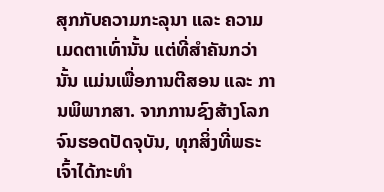ສຸກກັບຄວາມກະລຸນາ ແລະ ຄວາມເມດຕາເທົ່ານັ້ນ ແຕ່ທີ່ສໍາຄັນກວ່ານັ້ນ ແມ່ນເພື່ອການຕີສອນ ແລະ ການພິພາກສາ. ຈາກການຊົງສ້າງໂລກຈົນຮອດປັດຈຸບັນ, ທຸກສິ່ງທີ່ພຣະເຈົ້າໄດ້ກະທໍາ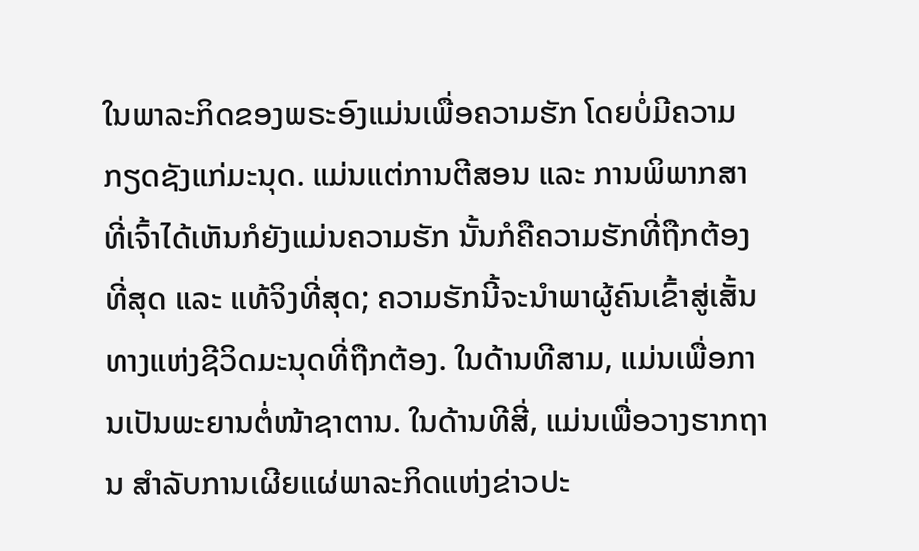ໃນພາລະກິດຂອງພຣະອົງແມ່ນເພື່ອຄວາມຮັກ ໂດຍບໍ່ມີຄວາມກຽດຊັງແກ່ມະນຸດ. ແມ່ນແຕ່ການຕີສອນ ແລະ ການພິພາກສາທີ່ເຈົ້າໄດ້ເຫັນກໍຍັງແມ່ນຄວາມຮັກ ນັ້ນກໍຄືຄວາມຮັກທີ່ຖືກຕ້ອງທີ່ສຸດ ແລະ ແທ້ຈິງທີ່ສຸດ; ຄວາມຮັກນີ້ຈະນໍາພາຜູ້ຄົນເຂົ້າສູ່ເສັ້ນທາງແຫ່ງຊີວິດມະນຸດທີ່ຖືກຕ້ອງ. ໃນດ້ານທີສາມ, ແມ່ນເພື່ອການເປັນພະຍານຕໍ່ໜ້າຊາຕານ. ໃນດ້ານທີສີ່, ແມ່ນເພື່ອວາງຮາກຖານ ສໍາລັບການເຜີຍແຜ່ພາລະກິດແຫ່ງຂ່າວປະ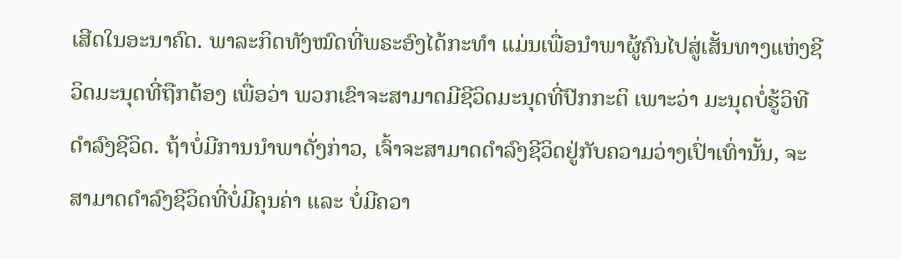ເສີດໃນອະນາຄົດ. ພາລະກິດທັງໝົດທີ່ພຣະອົງໄດ້ກະທໍາ ແມ່ນເພື່ອນໍາພາຜູ້ຄົນໄປສູ່ເສັ້ນທາງແຫ່ງຊີວິດມະນຸດທີ່ຖືກຕ້ອງ ເພື່ອວ່າ ພວກເຂົາຈະສາມາດມີຊີວິດມະນຸດທີ່ປົກກະຕິ ເພາະວ່າ ມະນຸດບໍ່ຮູ້ວິທີດໍາລົງຊີວິດ. ຖ້າບໍ່ມີການນໍາພາດັ່ງກ່າວ, ເຈົ້າຈະສາມາດດໍາລົງຊີວິດຢູ່ກັບຄວາມວ່າງເປົ່າເທົ່ານັ້ນ, ຈະສາມາດດໍາລົງຊີວິດທີ່ບໍ່ມີຄຸນຄ່າ ແລະ ບໍ່ມີຄວາ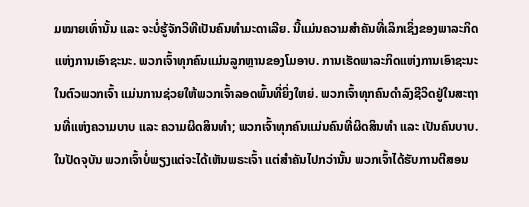ມໝາຍເທົ່ານັ້ນ ແລະ ຈະບໍ່ຮູ້ຈັກວິທີເປັນຄົນທໍາມະດາເລີຍ. ນີ້ແມ່ນຄວາມສໍາຄັນທີ່ເລິກເຊິ່ງຂອງພາລະກິດແຫ່ງການເອົາຊະນະ. ພວກເຈົ້າທຸກຄົນແມ່ນລູກຫຼານຂອງໂມອາບ. ການເຮັດພາລະກິດແຫ່ງການເອົາຊະນະໃນຕົວພວກເຈົ້າ ແມ່ນການຊ່ວຍໃຫ້ພວກເຈົ້າລອດພົ້ນທີ່ຍິ່ງໃຫຍ່. ພວກເຈົ້າທຸກຄົນດໍາລົງຊີວິດຢູ່ໃນສະຖານທີ່ແຫ່ງຄວາມບາບ ແລະ ຄວາມຜິດສິນທໍາ; ພວກເຈົ້າທຸກຄົນແມ່ນຄົນທີ່ຜິດສິນທໍາ ແລະ ເປັນຄົນບາບ. ໃນປັດຈຸບັນ ພວກເຈົ້າບໍ່ພຽງແຕ່ຈະໄດ້ເຫັນພຣະເຈົ້າ ແຕ່ສໍາຄັນໄປກວ່ານັ້ນ ພວກເຈົ້າໄດ້ຮັບການຕີສອນ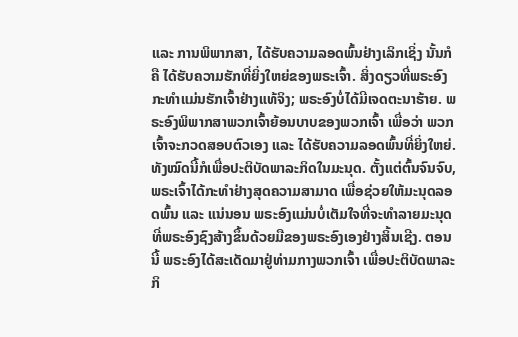ແລະ ການພິພາກສາ, ໄດ້ຮັບຄວາມລອດພົ້ນຢ່າງເລິກເຊິ່ງ ນັ້ນກໍຄື ໄດ້ຮັບຄວາມຮັກທີ່ຍິ່ງໃຫຍ່ຂອງພຣະເຈົ້າ. ສິ່ງດຽວທີ່ພຣະອົງກະທໍາແມ່ນຮັກເຈົ້າຢ່າງແທ້ຈິງ; ພຣະອົງບໍ່ໄດ້ມີເຈດຕະນາຮ້າຍ. ພຣະອົງພິພາກສາພວກເຈົ້າຍ້ອນບາບຂອງພວກເຈົ້າ ເພື່ອວ່າ ພວກເຈົ້າຈະກວດສອບຕົວເອງ ແລະ ໄດ້ຮັບຄວາມລອດພົ້ນທີ່ຍິ່ງໃຫຍ່. ທັງໝົດນີ້ກໍເພື່ອປະຕິບັດພາລະກິດໃນມະນຸດ. ຕັ້ງແຕ່ຕົ້ນຈົນຈົບ, ພຣະເຈົ້າໄດ້ກະທໍາຢ່າງສຸດຄວາມສາມາດ ເພື່ອຊ່ວຍໃຫ້ມະນຸດລອດພົ້ນ ແລະ ແນ່ນອນ ພຣະອົງແມ່ນບໍ່ເຕັມໃຈທີ່ຈະທໍາລາຍມະນຸດ ທີ່ພຣະອົງຊົງສ້າງຂຶ້ນດ້ວຍມືຂອງພຣະອົງເອງຢ່າງສິ້ນເຊີງ. ຕອນນີ້ ພຣະອົງໄດ້ສະເດັດມາຢູ່ທ່າມກາງພວກເຈົ້າ ເພື່ອປະຕິບັດພາລະກິ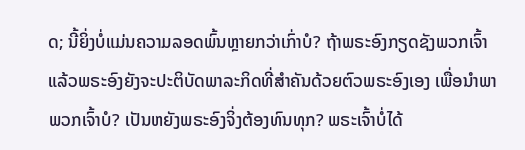ດ; ນີ້ຍິ່ງບໍ່ແມ່ນຄວາມລອດພົ້ນຫຼາຍກວ່າເກົ່າບໍ? ຖ້າພຣະອົງກຽດຊັງພວກເຈົ້າ ແລ້ວພຣະອົງຍັງຈະປະຕິບັດພາລະກິດທີ່ສໍາຄັນດ້ວຍຕົວພຣະອົງເອງ ເພື່ອນໍາພາພວກເຈົ້າບໍ? ເປັນຫຍັງພຣະອົງຈິ່ງຕ້ອງທົນທຸກ? ພຣະເຈົ້າບໍ່ໄດ້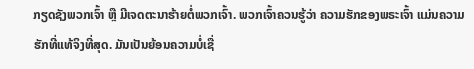ກຽດຊັງພວກເຈົ້າ ຫຼື ມີເຈດຕະນາຮ້າຍຕໍ່ພວກເຈົ້າ. ພວກເຈົ້າຄວນຮູ້ວ່າ ຄວາມຮັກຂອງພຣະເຈົ້າ ແມ່ນຄວາມຮັກທີ່ແທ້ຈິງທີ່ສຸດ. ມັນເປັນຍ້ອນຄວາມບໍ່ເຊື່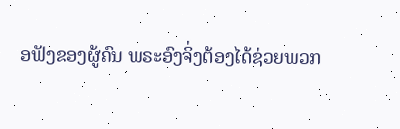ອຟັງຂອງຜູ້ຄົນ ພຣະອົງຈິ່ງຕ້ອງໄດ້ຊ່ວຍພວກ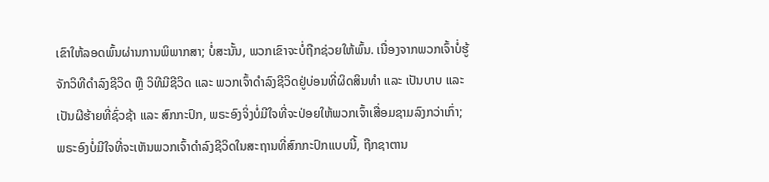ເຂົາໃຫ້ລອດພົ້ນຜ່ານການພິພາກສາ; ບໍ່ສະນັ້ນ, ພວກເຂົາຈະບໍ່ຖືກຊ່ວຍໃຫ້ພົ້ນ. ເນື່ອງຈາກພວກເຈົ້າບໍ່ຮູ້ຈັກວິທີດໍາລົງຊີວິດ ຫຼື ວິທີມີຊີວິດ ແລະ ພວກເຈົ້າດໍາລົງຊີວິດຢູ່ບ່ອນທີ່ຜິດສິນທໍາ ແລະ ເປັນບາບ ແລະ ເປັນຜີຮ້າຍທີ່ຊົ່ວຊ້າ ແລະ ສົກກະປົກ, ພຣະອົງຈິ່ງບໍ່ມີໃຈທີ່ຈະປ່ອຍໃຫ້ພວກເຈົ້າເສື່ອມຊາມລົງກວ່າເກົ່າ; ພຣະອົງບໍ່ມີໃຈທີ່ຈະເຫັນພວກເຈົ້າດໍາລົງຊີວິດໃນສະຖານທີ່ສົກກະປົກແບບນີ້, ຖືກຊາຕານ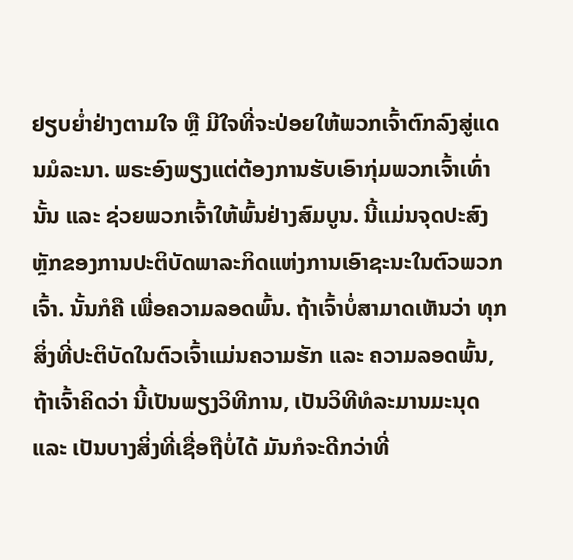ຢຽບຍໍ່າຢ່າງຕາມໃຈ ຫຼື ມີໃຈທີ່ຈະປ່ອຍໃຫ້ພວກເຈົ້າຕົກລົງສູ່ແດນມໍລະນາ. ພຣະອົງພຽງແຕ່ຕ້ອງການຮັບເອົາກຸ່ມພວກເຈົ້າເທົ່ານັ້ນ ແລະ ຊ່ວຍພວກເຈົ້າໃຫ້ພົ້ນຢ່າງສົມບູນ. ນີ້ແມ່ນຈຸດປະສົງຫຼັກຂອງການປະຕິບັດພາລະກິດແຫ່ງການເອົາຊະນະໃນຕົວພວກເຈົ້າ. ນັ້ນກໍຄື ເພື່ອຄວາມລອດພົ້ນ. ຖ້າເຈົ້າບໍ່ສາມາດເຫັນວ່າ ທຸກສິ່ງທີ່ປະຕິບັດໃນຕົວເຈົ້າແມ່ນຄວາມຮັກ ແລະ ຄວາມລອດພົ້ນ, ຖ້າເຈົ້າຄິດວ່າ ນີ້ເປັນພຽງວິທີການ, ເປັນວິທີທໍລະມານມະນຸດ ແລະ ເປັນບາງສິ່ງທີ່ເຊື່ອຖືບໍ່ໄດ້ ມັນກໍຈະດີກວ່າທີ່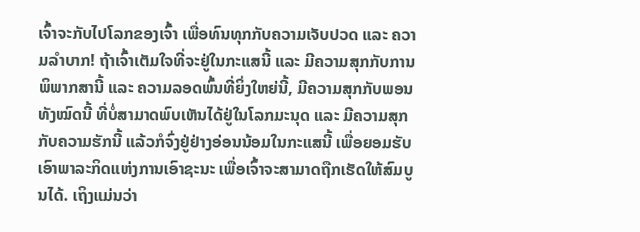ເຈົ້າຈະກັບໄປໂລກຂອງເຈົ້າ ເພື່ອທົນທຸກກັບຄວາມເຈັບປວດ ແລະ ຄວາມລໍາບາກ! ຖ້າເຈົ້າເຕັມໃຈທີ່ຈະຢູ່ໃນກະແສນີ້ ແລະ ມີຄວາມສຸກກັບການພິພາກສານີ້ ແລະ ຄວາມລອດພົ້ນທີ່ຍິ່ງໃຫຍ່ນີ້, ມີຄວາມສຸກກັບພອນທັງໝົດນີ້ ທີ່ບໍ່ສາມາດພົບເຫັນໄດ້ຢູ່ໃນໂລກມະນຸດ ແລະ ມີຄວາມສຸກກັບຄວາມຮັກນີ້ ແລ້ວກໍຈົ່ງຢູ່ຢ່າງອ່ອນນ້ອມໃນກະແສນີ້ ເພື່ອຍອມຮັບເອົາພາລະກິດແຫ່ງການເອົາຊະນະ ເພື່ອເຈົ້າຈະສາມາດຖືກເຮັດໃຫ້ສົມບູນໄດ້. ເຖິງແມ່ນວ່າ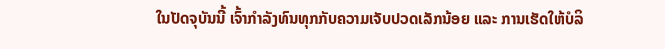ໃນປັດຈຸບັນນີ້ ເຈົ້າກໍາລັງທົນທຸກກັບຄວາມເຈັບປວດເລັກນ້ອຍ ແລະ ການເຮັດໃຫ້ບໍລິ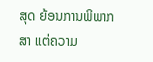ສຸດ ຍ້ອນການພິພາກສາ ແຕ່ຄວາມ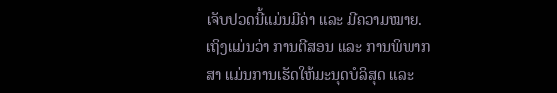ເຈັບປວດນີ້ແມ່ນມີຄ່າ ແລະ ມີຄວາມໝາຍ. ເຖິງແມ່ນວ່າ ການຕີສອນ ແລະ ການພິພາກສາ ແມ່ນການເຮັດໃຫ້ມະນຸດບໍລິສຸດ ແລະ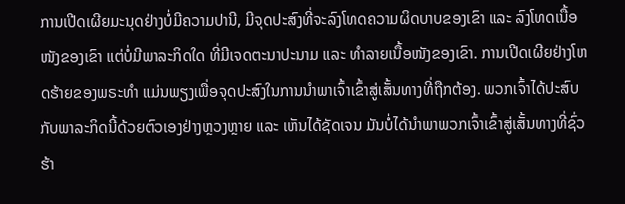ການເປີດເຜີຍມະນຸດຢ່າງບໍ່ມີຄວາມປານີ, ມີຈຸດປະສົງທີ່ຈະລົງໂທດຄວາມຜິດບາບຂອງເຂົາ ແລະ ລົງໂທດເນື້ອໜັງຂອງເຂົາ ແຕ່ບໍ່ມີພາລະກິດໃດ ທີ່ມີເຈດຕະນາປະນາມ ແລະ ທໍາລາຍເນື້ອໜັງຂອງເຂົາ. ການເປີດເຜີຍຢ່າງໂຫດຮ້າຍຂອງພຣະທໍາ ແມ່ນພຽງເພື່ອຈຸດປະສົງໃນການນໍາພາເຈົ້າເຂົ້າສູ່ເສັ້ນທາງທີ່ຖືກຕ້ອງ. ພວກເຈົ້າໄດ້ປະສົບກັບພາລະກິດນີ້ດ້ວຍຕົວເອງຢ່າງຫຼວງຫຼາຍ ແລະ ເຫັນໄດ້ຊັດເຈນ ມັນບໍ່ໄດ້ນໍາພາພວກເຈົ້າເຂົ້າສູ່ເສັ້ນທາງທີ່ຊົ່ວຮ້າ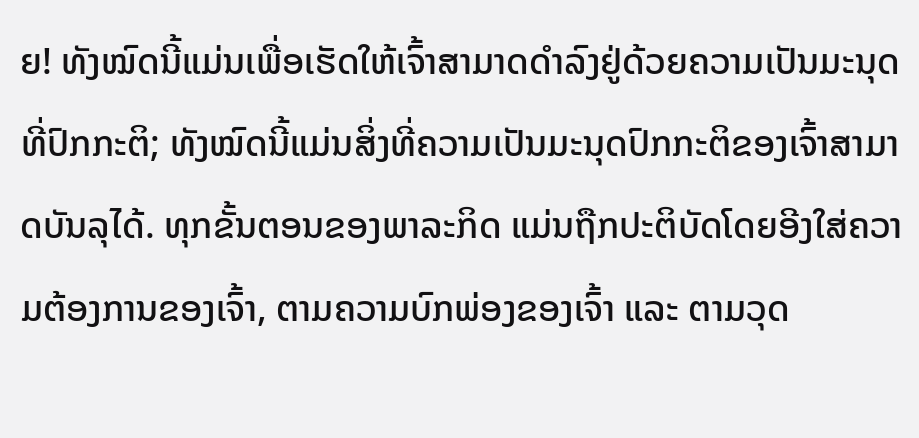ຍ! ທັງໝົດນີ້ແມ່ນເພື່ອເຮັດໃຫ້ເຈົ້າສາມາດດໍາລົງຢູ່ດ້ວຍຄວາມເປັນມະນຸດທີ່ປົກກະຕິ; ທັງໝົດນີ້ແມ່ນສິ່ງທີ່ຄວາມເປັນມະນຸດປົກກະຕິຂອງເຈົ້າສາມາດບັນລຸໄດ້. ທຸກຂັ້ນຕອນຂອງພາລະກິດ ແມ່ນຖືກປະຕິບັດໂດຍອີງໃສ່ຄວາມຕ້ອງການຂອງເຈົ້າ, ຕາມຄວາມບົກພ່ອງຂອງເຈົ້າ ແລະ ຕາມວຸດ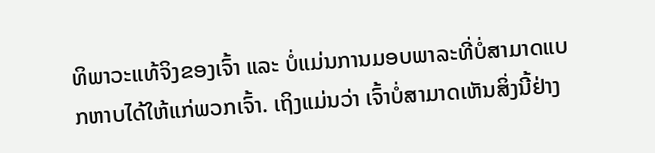ທິພາວະແທ້ຈິງຂອງເຈົ້າ ແລະ ບໍ່ແມ່ນການມອບພາລະທີ່ບໍ່ສາມາດແບກຫາບໄດ້ໃຫ້ແກ່ພວກເຈົ້າ. ເຖິງແມ່ນວ່າ ເຈົ້າບໍ່ສາມາດເຫັນສິ່ງນີ້ຢ່າງ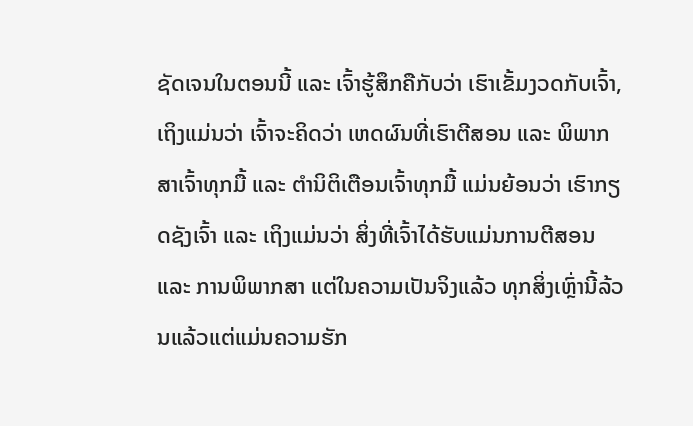ຊັດເຈນໃນຕອນນີ້ ແລະ ເຈົ້າຮູ້ສຶກຄືກັບວ່າ ເຮົາເຂັ້ມງວດກັບເຈົ້າ, ເຖິງແມ່ນວ່າ ເຈົ້າຈະຄິດວ່າ ເຫດຜົນທີ່ເຮົາຕີສອນ ແລະ ພິພາກສາເຈົ້າທຸກມື້ ແລະ ຕໍານິຕິເຕືອນເຈົ້າທຸກມື້ ແມ່ນຍ້ອນວ່າ ເຮົາກຽດຊັງເຈົ້າ ແລະ ເຖິງແມ່ນວ່າ ສິ່ງທີ່ເຈົ້າໄດ້ຮັບແມ່ນການຕີສອນ ແລະ ການພິພາກສາ ແຕ່ໃນຄວາມເປັນຈິງແລ້ວ ທຸກສິ່ງເຫຼົ່ານີ້ລ້ວນແລ້ວແຕ່ແມ່ນຄວາມຮັກ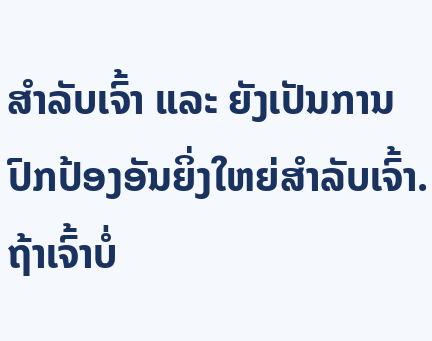ສໍາລັບເຈົ້າ ແລະ ຍັງເປັນການປົກປ້ອງອັນຍິ່ງໃຫຍ່ສໍາລັບເຈົ້າ. ຖ້າເຈົ້າບໍ່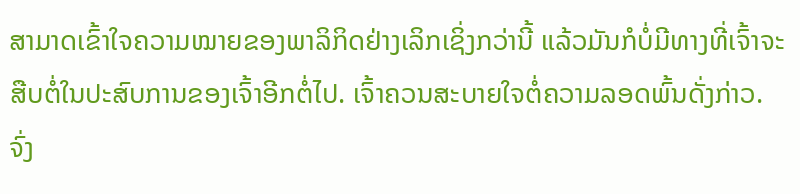ສາມາດເຂົ້າໃຈຄວາມໝາຍຂອງພາລິກິດຢ່າງເລິກເຊິ່ງກວ່ານີ້ ແລ້ວມັນກໍບໍ່ມີທາງທີ່ເຈົ້າຈະສືບຕໍ່ໃນປະສົບການຂອງເຈົ້າອີກຕໍ່ໄປ. ເຈົ້າຄວນສະບາຍໃຈຕໍ່ຄວາມລອດພົ້ນດັ່ງກ່າວ. ຈົ່ງ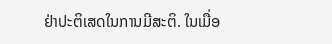ຢ່າປະຕິເສດໃນການມີສະຕິ. ໃນເມື່ອ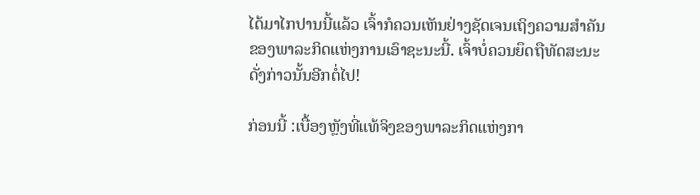ໄດ້ມາໄກປານນີ້ແລ້ວ ເຈົ້າກໍຄວນເຫັນຢ່າງຊັດເຈນເຖິງຄວາມສໍາຄັນຂອງພາລະກິດແຫ່ງການເອົາຊະນະນີ້. ເຈົ້າບໍ່ຄວນຍຶດຖືທັດສະນະດັ່ງກ່າວນັ້ນອີກຕໍ່ໄປ!

ກ່ອນນີ້ :ເບື້ອງຫຼັງທີ່ແທ້ຈິງຂອງພາລະກິດແຫ່ງກາ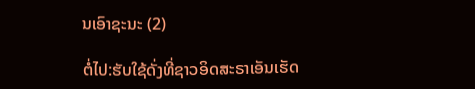ນເອົາຊະນະ (2)

ຕໍ່ໄປ:ຮັບໃຊ້ດັ່ງທີ່ຊາວອິດສະຣາເອັນເຮັດ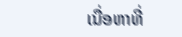ເນື່ອຫາທີ່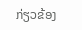ກ່ຽວຂ້ອງ